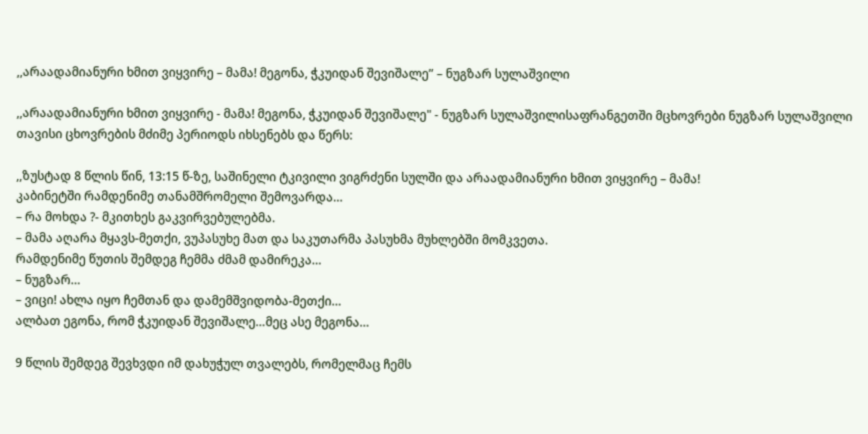,,არაადამიანური ხმით ვიყვირე – მამა! მეგონა, ჭკუიდან შევიშალე” – ნუგზარ სულაშვილი

,,არაადამიანური ხმით ვიყვირე - მამა! მეგონა, ჭკუიდან შევიშალე" - ნუგზარ სულაშვილისაფრანგეთში მცხოვრები ნუგზარ სულაშვილი თავისი ცხოვრების მძიმე პერიოდს იხსენებს და წერს:

,,ზუსტად 8 წლის წინ, 13:15 წ-ზე, საშინელი ტკივილი ვიგრძენი სულში და არაადამიანური ხმით ვიყვირე – მამა!
კაბინეტში რამდენიმე თანამშრომელი შემოვარდა…
– რა მოხდა ?- მკითხეს გაკვირვებულებმა.
– მამა აღარა მყავს-მეთქი, ვუპასუხე მათ და საკუთარმა პასუხმა მუხლებში მომკვეთა.
რამდენიმე წუთის შემდეგ ჩემმა ძმამ დამირეკა…
– ნუგზარ…
– ვიცი! ახლა იყო ჩემთან და დამემშვიდობა-მეთქი…
ალბათ ეგონა, რომ ჭკუიდან შევიშალე…მეც ასე მეგონა…

9 წლის შემდეგ შევხვდი იმ დახუჭულ თვალებს, რომელმაც ჩემს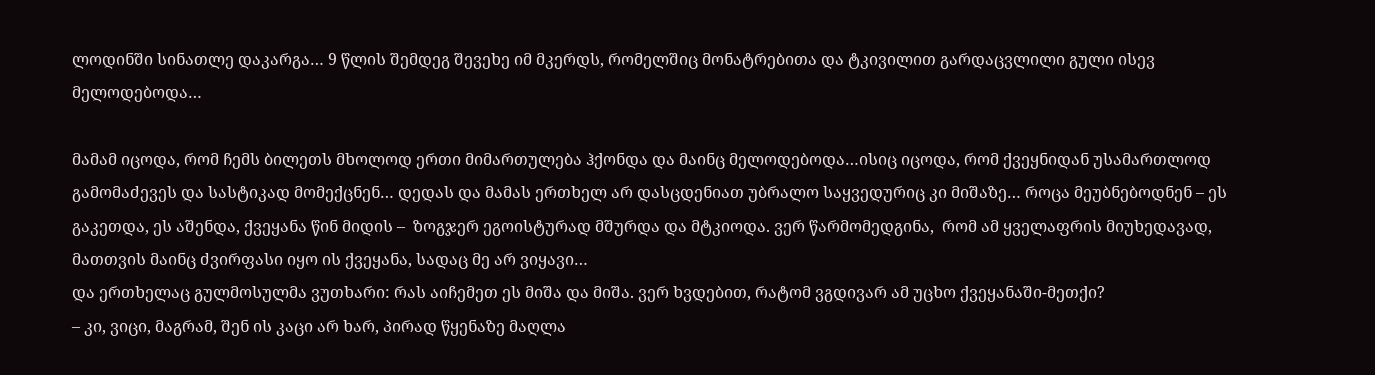ლოდინში სინათლე დაკარგა… 9 წლის შემდეგ შევეხე იმ მკერდს, რომელშიც მონატრებითა და ტკივილით გარდაცვლილი გული ისევ მელოდებოდა…

მამამ იცოდა, რომ ჩემს ბილეთს მხოლოდ ერთი მიმართულება ჰქონდა და მაინც მელოდებოდა…ისიც იცოდა, რომ ქვეყნიდან უსამართლოდ გამომაძევეს და სასტიკად მომექცნენ… დედას და მამას ერთხელ არ დასცდენიათ უბრალო საყვედურიც კი მიშაზე… როცა მეუბნებოდნენ – ეს გაკეთდა, ეს აშენდა, ქვეყანა წინ მიდის –  ზოგჯერ ეგოისტურად მშურდა და მტკიოდა. ვერ წარმომედგინა,  რომ ამ ყველაფრის მიუხედავად, მათთვის მაინც ძვირფასი იყო ის ქვეყანა, სადაც მე არ ვიყავი…
და ერთხელაც გულმოსულმა ვუთხარი: რას აიჩემეთ ეს მიშა და მიშა. ვერ ხვდებით, რატომ ვგდივარ ამ უცხო ქვეყანაში-მეთქი?
– კი, ვიცი, მაგრამ, შენ ის კაცი არ ხარ, პირად წყენაზე მაღლა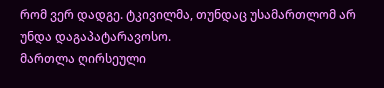რომ ვერ დადგე. ტკივილმა, თუნდაც უსამართლომ არ უნდა დაგაპატარავოსო.
მართლა ღირსეული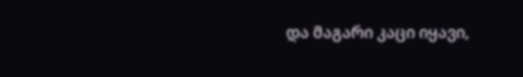და მაგარი კაცი იყავი,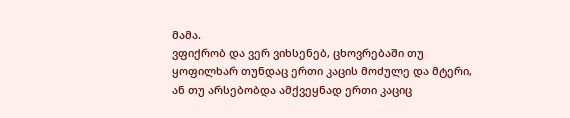მამა.
ვფიქრობ და ვერ ვიხსენებ, ცხოვრებაში თუ ყოფილხარ თუნდაც ერთი კაცის მოძულე და მტერი, ან თუ არსებობდა ამქვეყნად ერთი კაციც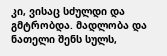კი, ვისაც სძულდი და გმტრობდა. მადლობა და ნათელი შენს სულს,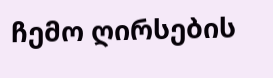ჩემო ღირსების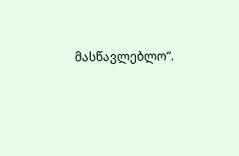მასწავლებლო”.